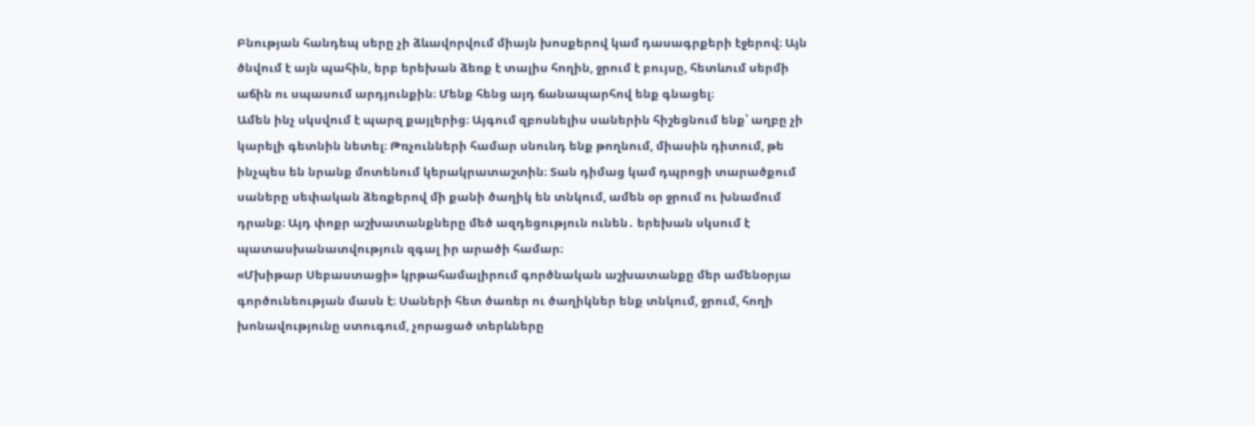Բնության հանդեպ սերը չի ձևավորվում միայն խոսքերով կամ դասագրքերի էջերով։ Այն ծնվում է այն պահին, երբ երեխան ձեռք է տալիս հողին, ջրում է բույսը, հետևում սերմի աճին ու սպասում արդյունքին։ Մենք հենց այդ ճանապարհով ենք գնացել։
Ամեն ինչ սկսվում է պարզ քայլերից։ Այգում զբոսնելիս սաներին հիշեցնում ենք՝ աղբը չի կարելի գետնին նետել։ Թռչունների համար սնունդ ենք թողնում, միասին դիտում, թե ինչպես են նրանք մոտենում կերակրատաշտին։ Տան դիմաց կամ դպրոցի տարածքում սաները սեփական ձեռքերով մի քանի ծաղիկ են տնկում, ամեն օր ջրում ու խնամում դրանք։ Այդ փոքր աշխատանքները մեծ ազդեցություն ունեն․ երեխան սկսում է պատասխանատվություն զգալ իր արածի համար։
«Մխիթար Սեբաստացի» կրթահամալիրում գործնական աշխատանքը մեր ամենօրյա գործունեության մասն է։ Սաների հետ ծառեր ու ծաղիկներ ենք տնկում, ջրում, հողի խոնավությունը ստուգում, չորացած տերևները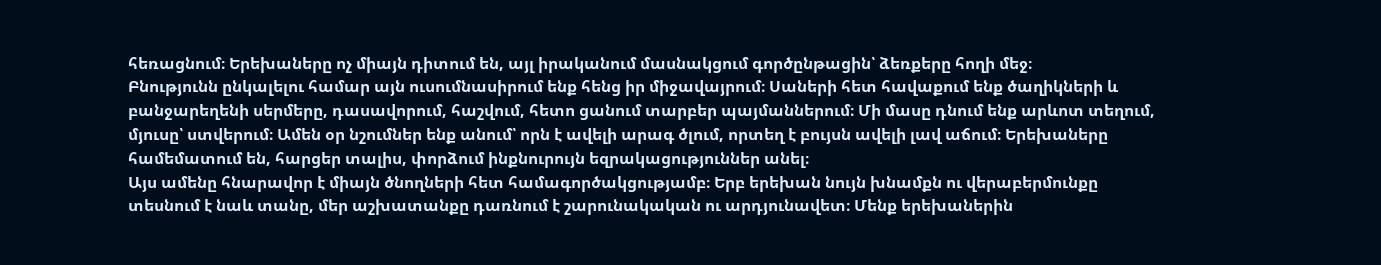հեռացնում։ Երեխաները ոչ միայն դիտում են, այլ իրականում մասնակցում գործընթացին՝ ձեռքերը հողի մեջ։
Բնությունն ընկալելու համար այն ուսումնասիրում ենք հենց իր միջավայրում։ Սաների հետ հավաքում ենք ծաղիկների և բանջարեղենի սերմերը, դասավորում, հաշվում, հետո ցանում տարբեր պայմաններում։ Մի մասը դնում ենք արևոտ տեղում, մյուսը՝ ստվերում։ Ամեն օր նշումներ ենք անում՝ որն է ավելի արագ ծլում, որտեղ է բույսն ավելի լավ աճում։ Երեխաները համեմատում են, հարցեր տալիս, փորձում ինքնուրույն եզրակացություններ անել։
Այս ամենը հնարավոր է միայն ծնողների հետ համագործակցությամբ։ Երբ երեխան նույն խնամքն ու վերաբերմունքը տեսնում է նաև տանը, մեր աշխատանքը դառնում է շարունակական ու արդյունավետ։ Մենք երեխաներին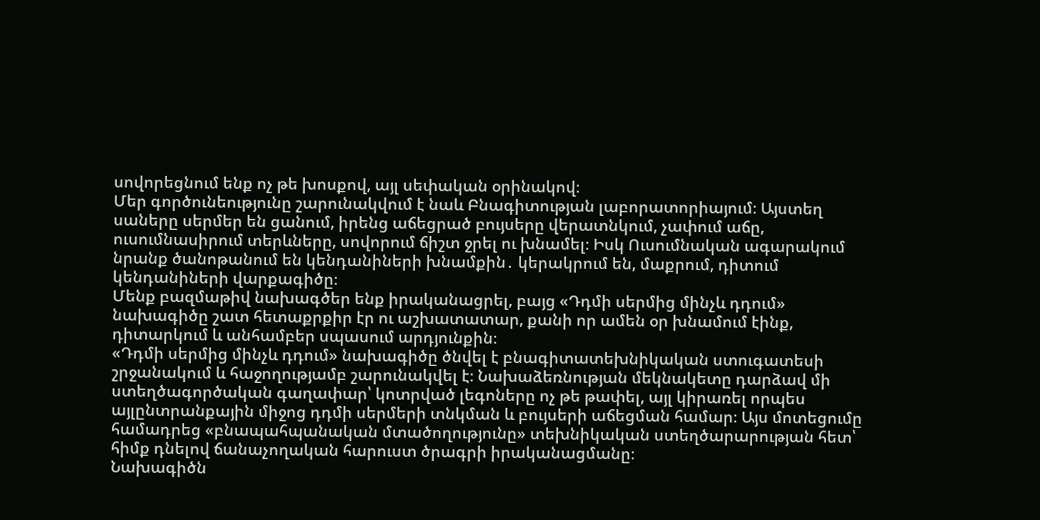սովորեցնում ենք ոչ թե խոսքով, այլ սեփական օրինակով։
Մեր գործունեությունը շարունակվում է նաև Բնագիտության լաբորատորիայում։ Այստեղ սաները սերմեր են ցանում, իրենց աճեցրած բույսերը վերատնկում, չափում աճը, ուսումնասիրում տերևները, սովորում ճիշտ ջրել ու խնամել։ Իսկ Ուսումնական ագարակում նրանք ծանոթանում են կենդանիների խնամքին․ կերակրում են, մաքրում, դիտում կենդանիների վարքագիծը։
Մենք բազմաթիվ նախագծեր ենք իրականացրել, բայց «Դդմի սերմից մինչև դդում» նախագիծը շատ հետաքրքիր էր ու աշխատատար, քանի որ ամեն օր խնամում էինք, դիտարկում և անհամբեր սպասում արդյունքին։
«Դդմի սերմից մինչև դդում» նախագիծը ծնվել է բնագիտատեխնիկական ստուգատեսի շրջանակում և հաջողությամբ շարունակվել է։ Նախաձեռնության մեկնակետը դարձավ մի ստեղծագործական գաղափար՝ կոտրված լեգոները ոչ թե թափել, այլ կիրառել որպես այլընտրանքային միջոց դդմի սերմերի տնկման և բույսերի աճեցման համար։ Այս մոտեցումը համադրեց «բնապահպանական մտածողությունը» տեխնիկական ստեղծարարության հետ՝ հիմք դնելով ճանաչողական հարուստ ծրագրի իրականացմանը։
Նախագիծն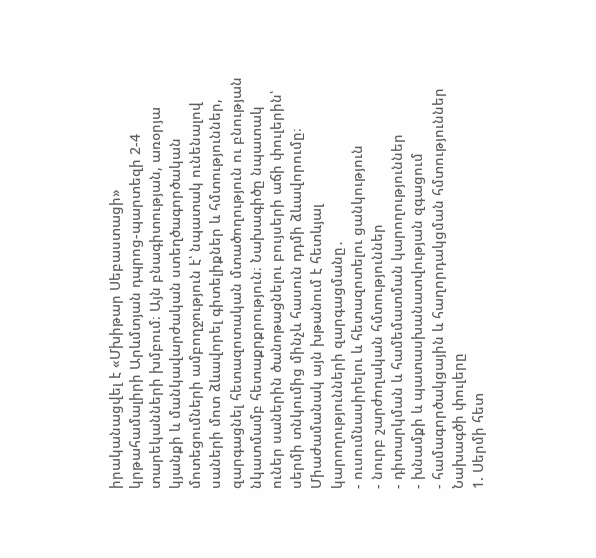իրականացվել է «Մխիթար Սեբաստացի» կրթահամալիրի Արևմտյան դպրոց-պարտեզի 2-4 տարեկանների խմբում։ Այն բնագիտության, առօրյա կյանքի և մանկավարժական ստեղծագործական մոտեցումների ամբողջություն է՝ նպատակ ունենալով սաների մոտ ձևավորել գիտելիքներ և հմտություններ, զարգացնել հետազոտական մտածողություն ու բնության նկատմամբ հետաքրքրություն։ Նախագիծը նպատակ ուներ սաներին ծանոթացնելու բույսերի աճի փուլերին՝ սերմի տնկումից մինչև հասուն դդմի ձևավորումը։ Միաժամանակ այն խթանում է հետևյալ կարողությունների զարգացմանը․
- ուսումնասիրելու և հետազոտելու ցանկություն
- նուրբ շարժողական հմտություններ
- դիտարկման և համեմատման կարողություններ
- խնամքի և պատասխանատվության զգացում
- համագործակցային և հաղորդակցման հմտություններ
Նախագծի փուլերը
1. Սերմի հետ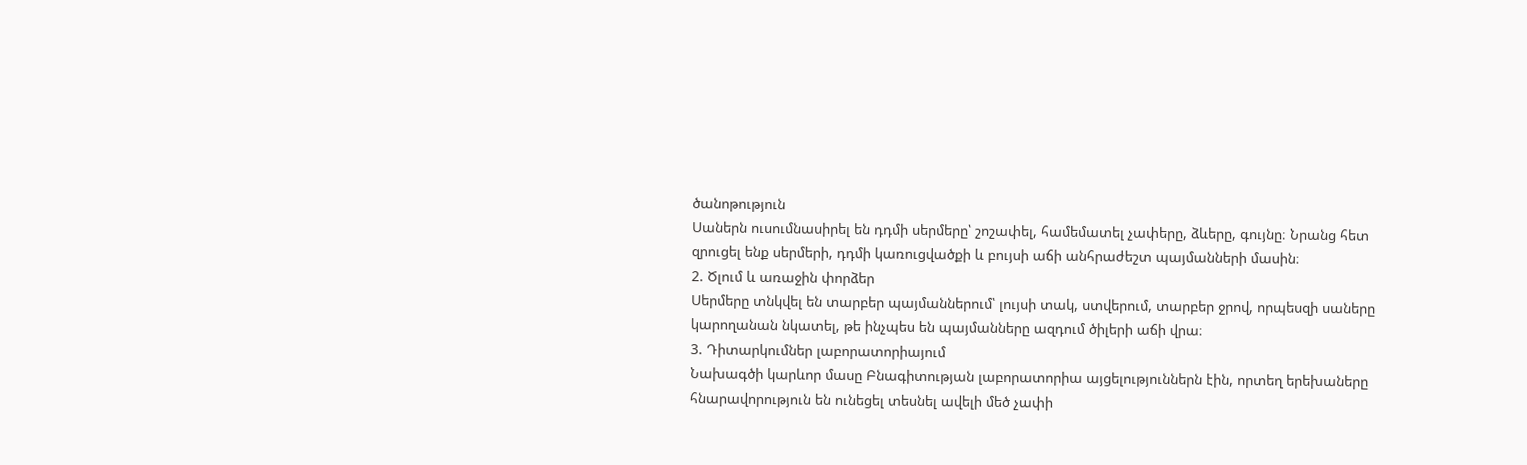ծանոթություն
Սաներն ուսումնասիրել են դդմի սերմերը՝ շոշափել, համեմատել չափերը, ձևերը, գույնը։ Նրանց հետ զրուցել ենք սերմերի, դդմի կառուցվածքի և բույսի աճի անհրաժեշտ պայմանների մասին։
2. Ծլում և առաջին փորձեր
Սերմերը տնկվել են տարբեր պայմաններում՝ լույսի տակ, ստվերում, տարբեր ջրով, որպեսզի սաները կարողանան նկատել, թե ինչպես են պայմանները ազդում ծիլերի աճի վրա։
3. Դիտարկումներ լաբորատորիայում
Նախագծի կարևոր մասը Բնագիտության լաբորատորիա այցելություններն էին, որտեղ երեխաները հնարավորություն են ունեցել տեսնել ավելի մեծ չափի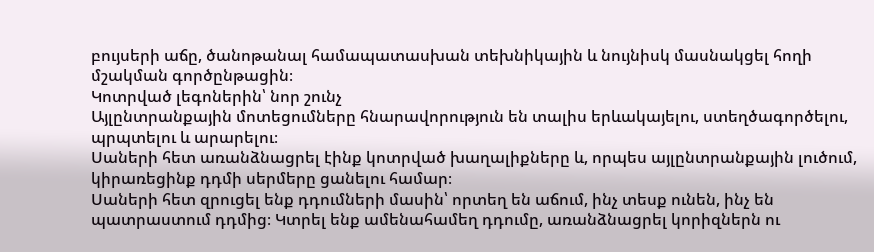բույսերի աճը, ծանոթանալ համապատասխան տեխնիկային և նույնիսկ մասնակցել հողի մշակման գործընթացին։
Կոտրված լեգոներին՝ նոր շունչ
Այլընտրանքային մոտեցումները հնարավորություն են տալիս երևակայելու, ստեղծագործելու, պրպտելու և արարելու։
Սաների հետ առանձնացրել էինք կոտրված խաղալիքները և, որպես այլընտրանքային լուծում, կիրառեցինք դդմի սերմերը ցանելու համար։
Սաների հետ զրուցել ենք դդումների մասին՝ որտեղ են աճում, ինչ տեսք ունեն, ինչ են պատրաստում դդմից։ Կտրել ենք ամենահամեղ դդումը, առանձնացրել կորիզներն ու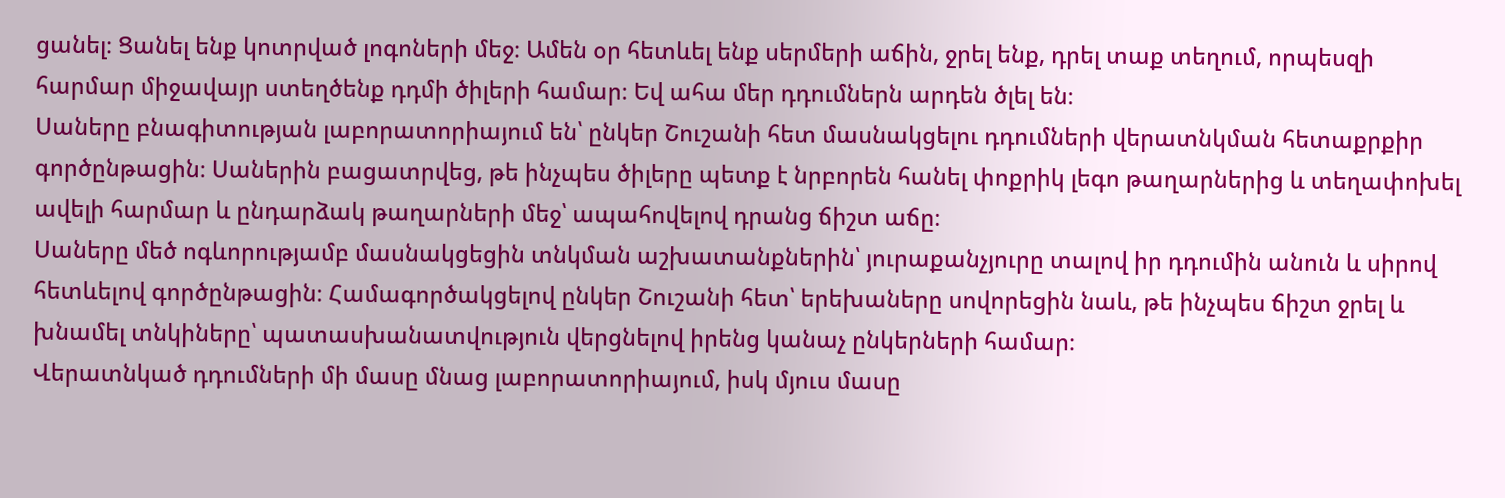ցանել։ Ցանել ենք կոտրված լոգոների մեջ։ Ամեն օր հետևել ենք սերմերի աճին, ջրել ենք, դրել տաք տեղում, որպեսզի հարմար միջավայր ստեղծենք դդմի ծիլերի համար։ Եվ ահա մեր դդումներն արդեն ծլել են։
Սաները բնագիտության լաբորատորիայում են՝ ընկեր Շուշանի հետ մասնակցելու դդումների վերատնկման հետաքրքիր գործընթացին։ Սաներին բացատրվեց, թե ինչպես ծիլերը պետք է նրբորեն հանել փոքրիկ լեգո թաղարներից և տեղափոխել ավելի հարմար և ընդարձակ թաղարների մեջ՝ ապահովելով դրանց ճիշտ աճը։
Սաները մեծ ոգևորությամբ մասնակցեցին տնկման աշխատանքներին՝ յուրաքանչյուրը տալով իր դդումին անուն և սիրով հետևելով գործընթացին։ Համագործակցելով ընկեր Շուշանի հետ՝ երեխաները սովորեցին նաև, թե ինչպես ճիշտ ջրել և խնամել տնկիները՝ պատասխանատվություն վերցնելով իրենց կանաչ ընկերների համար։
Վերատնկած դդումների մի մասը մնաց լաբորատորիայում, իսկ մյուս մասը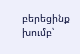բերեցինք խումբ՝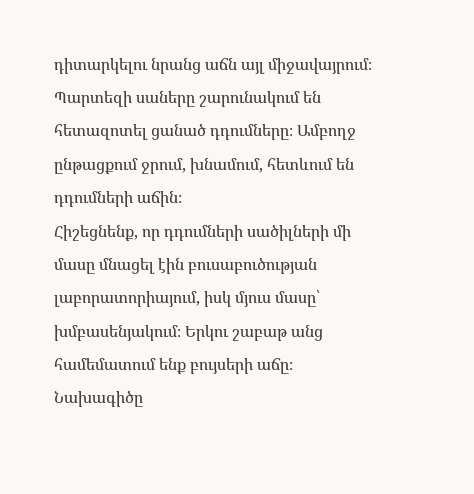դիտարկելու նրանց աճն այլ միջավայրում։
Պարտեզի սաները շարունակում են հետազոտել ցանած դդումները։ Ամբողջ ընթացքում ջրում, խնամում, հետևում են դդումների աճին։
Հիշեցնենք, որ դդումների սածիլների մի մասը մնացել էին բուսաբուծության լաբորատորիայում, իսկ մյուս մասը՝ խմբասենյակում։ Երկու շաբաթ անց համեմատում ենք բույսերի աճը։
Նախագիծը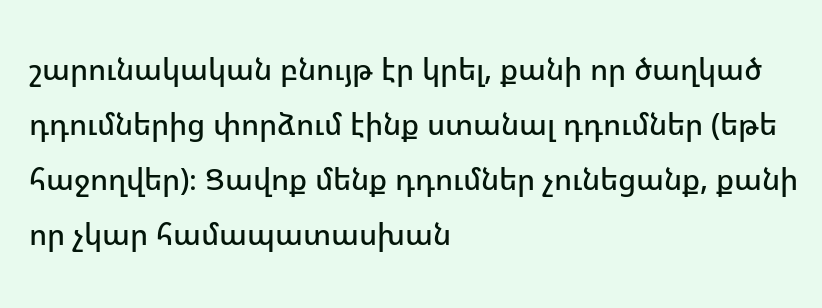շարունակական բնույթ էր կրել, քանի որ ծաղկած դդումներից փորձում էինք ստանալ դդումներ (եթե հաջողվեր)։ Ցավոք մենք դդումներ չունեցանք, քանի որ չկար համապատասխան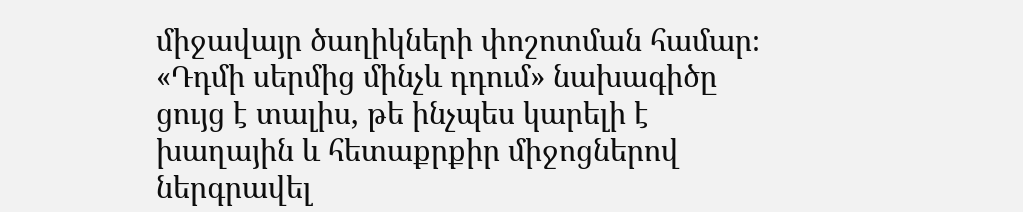միջավայր ծաղիկների փոշոտման համար։ «Դդմի սերմից մինչև դդում» նախագիծը ցույց է տալիս, թե ինչպես կարելի է խաղային և հետաքրքիր միջոցներով ներգրավել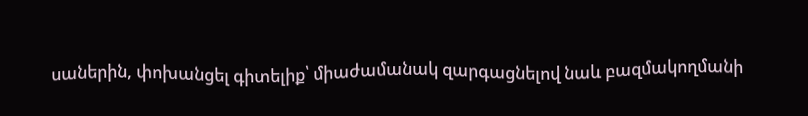սաներին, փոխանցել գիտելիք՝ միաժամանակ զարգացնելով նաև բազմակողմանի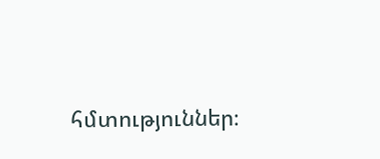հմտություններ։